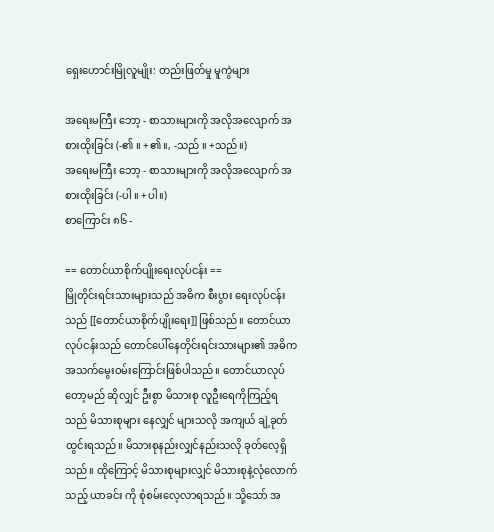ရှေးဟောင်းမြိုလူမျိုး: တည်းဖြတ်မှု မူကွဲများ

အရေးမကြီး ဘော့ - စာသားများကို အလိုအလျောက် အစားထိုးခြင်း (-၏ ။ +၏။, -သည် ။ +သည်။)
အရေးမကြီး ဘော့ - စာသားများကို အလိုအလျောက် အစားထိုးခြင်း (-ပါ ။ +ပါ။)
စာကြောင်း ၈၆ -

== တောင်ယာစိုက်ပျိုးရေးလုပ်ငန်း ==
မြိုတိုင်းရင်းသားများသည် အဓိက စီးပွား ရေးလုပ်ငန်းသည် [[တောင်ယာစိုက်ပျိုးရေး]] ဖြစ်သည်။ တောင်ယာလုပ်ငန်းသည် တောင်ပေါ်နေတိုင်းရင်းသားများ၏ အဓိက အသက်မွေးဝမ်းကြောင်းဖြစ်ပါသည်။ တောင်ယာလုပ်တော့မည် ဆိုလျှင် ဦးစွာ မိသားစု လူဦးရေကိုကြည့်ရသည် မိသားစုများ နေလျှင် များသလို အကျယ် ချဲ့ခုတ်ထွင်းရသည်။ မိသားစုနည်းလျှင်နည်းသလို ခုတ်လေ့ရှိသည်။ ထိုကြောင့် မိသားစုများလျှင် မိသားစုနဲ့လုံလောက်သည့် ယာခင်း ကို စုံစမ်းလေ့လာရသည်။ သို့သော် အ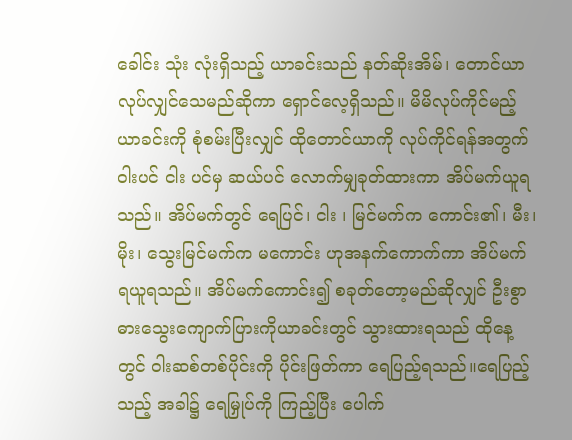ခေါင်း သုံး လုံးရှိသည့် ယာခင်းသည် နတ်ဆိုးအိမ်၊ တောင်ယာလုပ်လျှင်သေမည်ဆိုကာ ရှောင်လေ့ရှိသည်။ မိမိလုပ်ကိုင်မည့် ယာခင်းကို စုံစမ်းပြီးလျှင် ထိုတောင်ယာကို လုပ်ကိုင်ရန်အတွက် ဝါးပင် ငါး ပင်မှ ဆယ်ပင် လောက်မျှခုတ်ထားကာ အိပ်မက်ယူရသည်။ အိပ်မက်တွင် ရေပြင်၊ ငါး ၊ မြင်မက်က ကောင်း၏၊ မီး၊မိုး၊ သွေးမြင်မက်က မကောင်း ဟုအနက်ကောက်ကာ အိပ်မက်ရယူရသည်။ အိပ်မက်ကောင်း၍ စခုတ်တော့မည်ဆိုလျှင် ဦးစွာ ဓားသွေးကျောက်ပြားကိုယာခင်းတွင် သွားထားရသည် ထိုနေ့တွင် ဝါးဆစ်တစ်ပိုင်းကို ပိုင်းဖြတ်ကာ ရေပြည့်ရသည်။ရေပြည့်သည့် အခါ၌ ရေမြှုပ်ကို ကြည့်ပြီး ပေါက်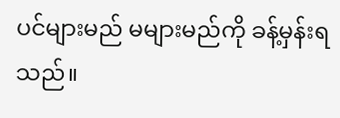ပင်များမည် မများမည်ကို ခန့်မှန်းရသည်။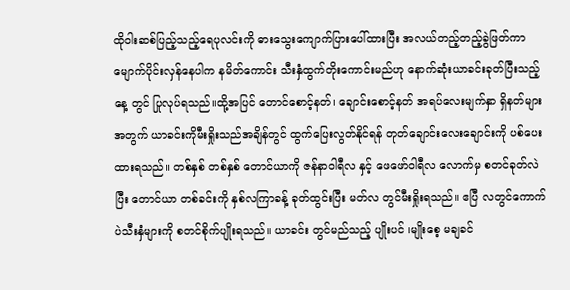ထိုဝါးဆစ်ပြည့်သည့်ရေပုလင်းကို ဓားသွေးကျောက်ပြားပေါ်ထားပြီး အလယ်တည့်တည့်ခွဲဖြတ်ကာ မျောက်ပိုင်းလှန်နေပါက နမိတ်ကောင်း သီးနှံထွက်တိုးကောင်းမည်ဟု နောက်ဆုံးယာခင်းခုတ်ပြီးသည့်နေ့ တွင် ပြုလုပ်ရသည်။ထို့အပြင် တောင်စောင့်နတ်၊ ချောင်းစောင့်နတ် အရပ်လေးမျက်နှာ ရှိနတ်များအတွက် ယာခင်းကိုမီးရှိုးသည်အချိန်တွင် ထွက်ပြေးလွတ်နိုင်ရန် တုတ်ချောင်းလေးချောင်းကို ပစ်ပေးထားရသည်။ တစ်နှစ် တစ်နှစ် တောင်ယာကို ဇန်နာဝါရီလ နှင့် ဖေဖော်ဝါရီလ လောက်မှ စတင်ခုတ်လဲပြီး တောင်ယာ တစ်ခင်းကို နှစ်လကြာခန့် ခုတ်ထွင်းပြီး မတ်လ တွင်မီးရှိုးရသည်။ ဧပြီ လတွင်ကောက်ပဲသီးနှံများကို စတင်စိုက်ပျိုးရသည်။ ယာခင်း တွင်မည်သည့် ပျိုးပင် ၊မျိုးစေ့ မချခင်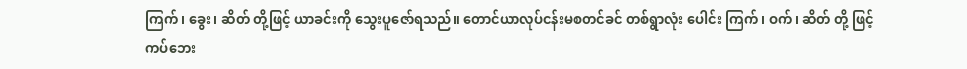ကြက်၊ ခွေး၊ ဆိတ် တို့ဖြင့် ယာခင်းကို သွေးပူဇော်ရသည်။ တောင်ယာလုပ်ငန်းမစတင်ခင် တစ်ရွာလုံး ပေါင်း ကြက်၊ ဝက်၊ ဆိတ် တို့ ဖြင့် ကပ်ဘေး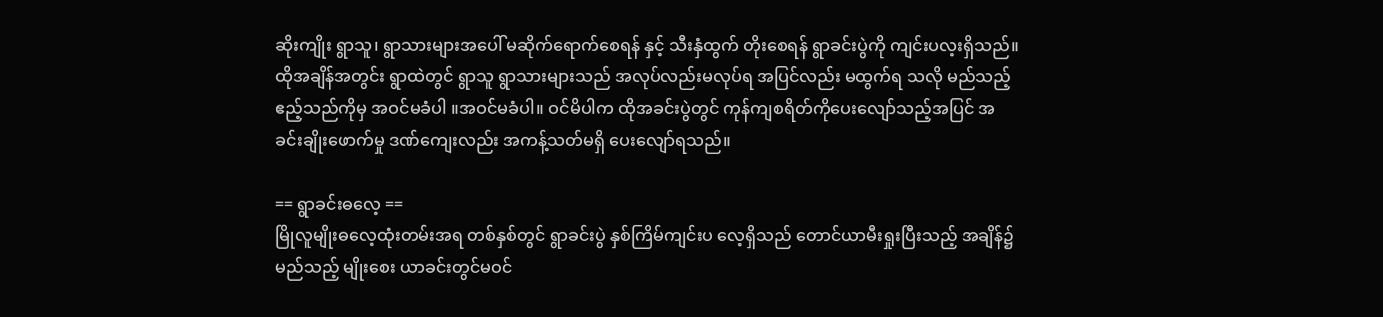ဆိုးကျိုး ရွာသူ၊ ရွာသားများအပေါ် မဆိုက်ရောက်စေရန် နှင့် သီးနှံထွက် တိုးစေရန် ရွာခင်းပွဲကို ကျင်းပလ့းရှိသည်။ ထိုအချိန်အတွင်း ရွာထဲတွင် ရွာသူ ရွာသားများသည် အလုပ်လည်းမလုပ်ရ အပြင်လည်း မထွက်ရ သလို မည်သည့် ဧည့်သည်ကိုမှ အဝင်မခံပါ ။အဝင်မခံပါ။ ဝင်မိပါက ထိုအခင်းပွဲတွင် ကုန်ကျစရိတ်ကိုပေးလျော်သည့်အပြင် အခင်းချိုးဖောက်မှု ဒဏ်ကျေးလည်း အကန့်သတ်မရှိ ပေးလျော်ရသည်။

== ရွာခင်းဓလေ့ ==
မြိုလူမျိုးဓလေ့ထုံးတမ်းအရ တစ်နှစ်တွင် ရွာခင်းပွဲ နှစ်ကြိမ်ကျင်းပ လေ့ရှိသည် တောင်ယာမီးရှုးပြီးသည့် အချိန်၌ မည်သည့် မျိုးစေး ယာခင်းတွင်မဝင်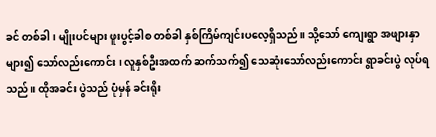ခင် တစ်ခါ ၊ မျိုးပင်များ ဖူးပွင့်ခါစ တစ်ခါ နှစ်ကြိမ်ကျင်းပလေ့ရှိသည်။ သို့သော် ကျေးရွာ အဖျားနှာများ၍ သော်လည်းကောင်း ၊ လူနှစ်ဦးအထက် ဆက်သက်၍ သေဆုံးသော်လည်းကောင်း ရွာခင်းပွဲ လုပ်ရသည်။ ထိုအခင်း ပွဲသည် ပုံမှန် ခင်းရိုး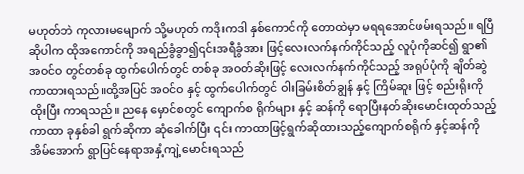မဟုတ်ဘဲ ကုလားမမျောက် သို့မဟုတ် ကဒိုးကဒါ နှစ်ကောင်ကို တောထဲမှာ မရရအောင်ဖမ်းရသည်။ ရပြီဆိုပါက ထိုအကောင်ကို အရည်ခွံခွာ၍၎င်းအရီခွံအား ဖြင့်လေးလက်နက်ကိုင်သည့် လူပုံကိုဆင်၍ ရွာ၏ အဝင်ဝ တွင်တစ်ခု ထွက်ပေါက်တွင် တစ်ခု အဝတ်ဆိုးဖြင့် လေးလက်နက်ကိုင်သည့် အရုပ်ပုံကို ချိတ်ဆွဲ ကာထားရသည်။ထို့အပြင် အဝင်ဝ နှင့် ထွက်ပေါက်တွင် ဝါးခြမ်းစိတ်ချွန် နှင့် ကြိမ်ဆူး ဖြင့် စည်းရိုးကိုထိုးပြီး ကာရသည်။ ညနေ မှောင်စတွင် ကျောက်စ ရိုက်များ နှင့် ဆန်ကို ရောပြီးနတ်ဆိုးမောင်းထုတ်သည့် ကာထာ ခုနှစ်ခါ ရွက်ဆိုကာ ဆုံခေါက်ပြီး ၎င်း ကာထာဖြင့်ရွက်ဆိုထားသည့်ကျောက်စရိုက် နှင့်ဆန်ကို အိမ်အောက် ရွာပြင်နေရာအနှံ့ကျဲ့မောင်းရသည်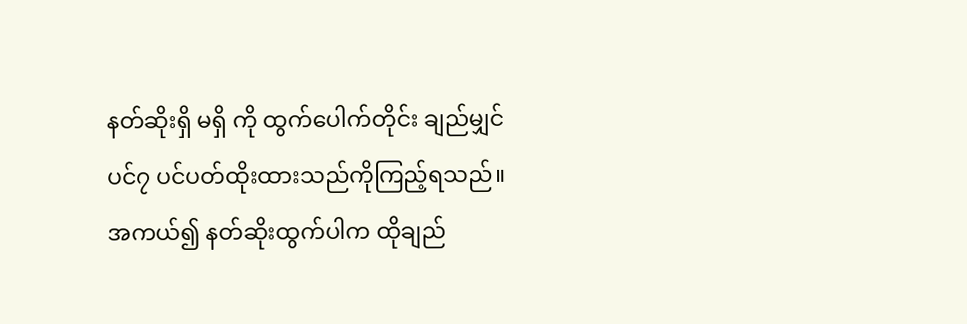နတ်ဆိုးရှိ မရှိ ကို ထွက်ပေါက်တိုင်း ချည်မျှင်ပင်၇ ပင်ပတ်ထိုးထားသည်ကိုကြည့်ရသည်။အကယ်၍ နတ်ဆိုးထွက်ပါက ထိုချည်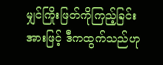မျှင်ကြိုးဖြတ်ကိုကြည့်ခြင်းအားဖြင့် ဒီကထွက်သည်ဟု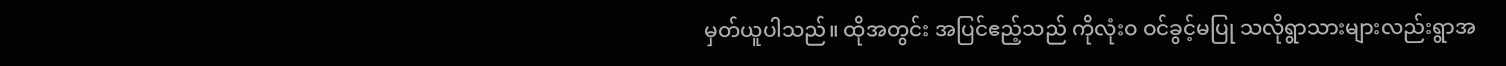မှတ်ယူပါသည်။ ထိုအတွင်း အပြင်ဧည့်သည် ကိုလုံးဝ ဝင်ခွင့်မပြု သလိုရွာသားများလည်းရွာအ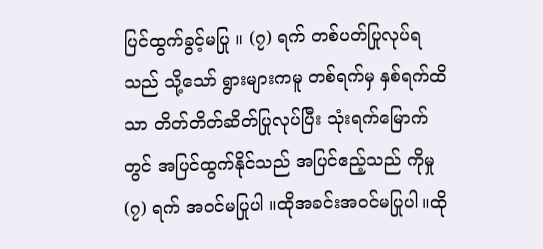ပြင်ထွက်ခွင့်မပြု ။ (၇) ရက် တစ်ပတ်ပြုလုပ်ရသည် သို့သော် ရွားများကမူ တစ်ရက်မှ နှစ်ရက်ထိသာ တိတ်တိတ်ဆိတ်ပြုလုပ်ပြီး သုံးရက်မြောက်တွင် အပြင်ထွက်နိုင်သည် အပြင်ဧည့်သည် ကိုမှု (၇) ရက် အဝင်မပြုပါ ။ထိုအခင်းအဝင်မပြုပါ။ထို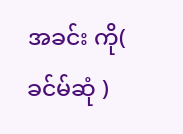အခင်း ကို( ခင်မ်ဆုံ )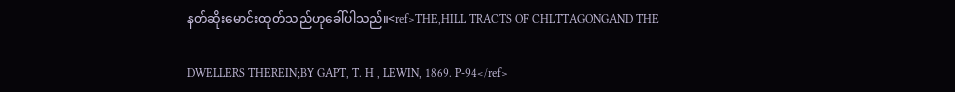နတ်ဆိုးမောင်းထုတ်သည်ဟုခေါ်ပါသည်။<ref>THE,HILL TRACTS OF CHLTTAGONGAND THE

DWELLERS THEREIN;BY GAPT, T. H , LEWIN, 1869. P-94</ref>